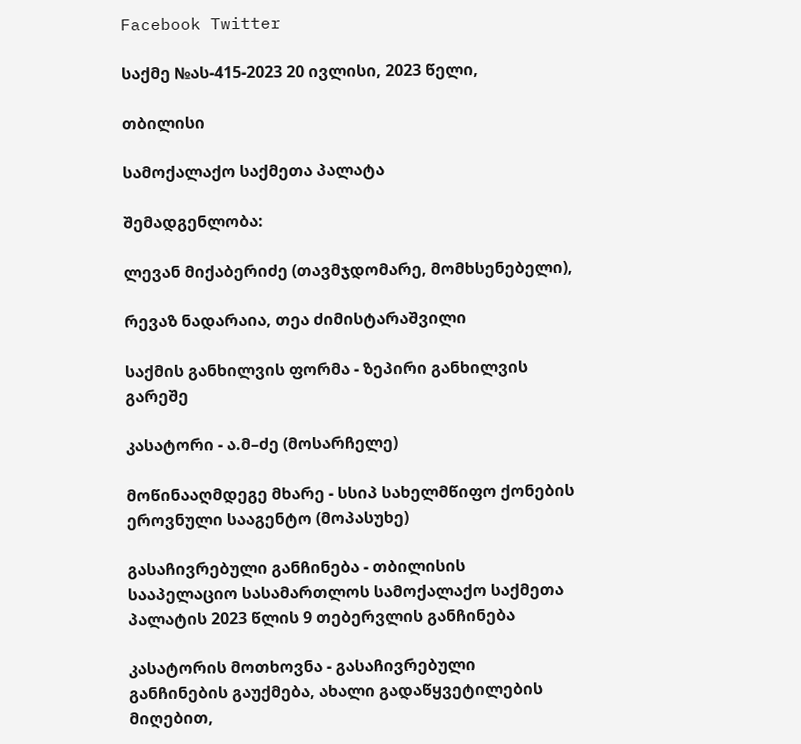Facebook Twitter

საქმე №ას-415-2023 20 ივლისი, 2023 წელი,

თბილისი

სამოქალაქო საქმეთა პალატა

შემადგენლობა:

ლევან მიქაბერიძე (თავმჯდომარე, მომხსენებელი),

რევაზ ნადარაია, თეა ძიმისტარაშვილი

საქმის განხილვის ფორმა - ზეპირი განხილვის გარეშე

კასატორი - ა.მ–ძე (მოსარჩელე)

მოწინააღმდეგე მხარე - სსიპ სახელმწიფო ქონების ეროვნული სააგენტო (მოპასუხე)

გასაჩივრებული განჩინება - თბილისის სააპელაციო სასამართლოს სამოქალაქო საქმეთა პალატის 2023 წლის 9 თებერვლის განჩინება

კასატორის მოთხოვნა - გასაჩივრებული განჩინების გაუქმება, ახალი გადაწყვეტილების მიღებით,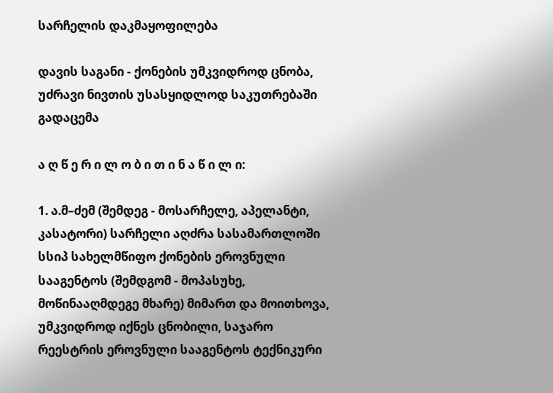სარჩელის დაკმაყოფილება

დავის საგანი - ქონების უმკვიდროდ ცნობა, უძრავი ნივთის უსასყიდლოდ საკუთრებაში გადაცემა

ა ღ წ ე რ ი ლ ო ბ ი თ ი ნ ა წ ი ლ ი:

1. ა.მ–ძემ (შემდეგ - მოსარჩელე, აპელანტი, კასატორი) სარჩელი აღძრა სასამართლოში სსიპ სახელმწიფო ქონების ეროვნული სააგენტოს (შემდგომ - მოპასუხე, მოწინააღმდეგე მხარე) მიმართ და მოითხოვა, უმკვიდროდ იქნეს ცნობილი, საჯარო რეესტრის ეროვნული სააგენტოს ტექნიკური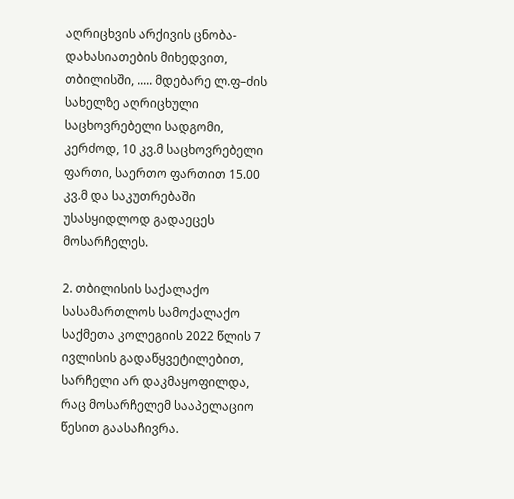აღრიცხვის არქივის ცნობა-დახასიათების მიხედვით, თბილისში, ..... მდებარე ლ.ფ–ძის სახელზე აღრიცხული საცხოვრებელი სადგომი, კერძოდ, 10 კვ.მ საცხოვრებელი ფართი, საერთო ფართით 15.00 კვ.მ და საკუთრებაში უსასყიდლოდ გადაეცეს მოსარჩელეს.

2. თბილისის საქალაქო სასამართლოს სამოქალაქო საქმეთა კოლეგიის 2022 წლის 7 ივლისის გადაწყვეტილებით, სარჩელი არ დაკმაყოფილდა, რაც მოსარჩელემ სააპელაციო წესით გაასაჩივრა.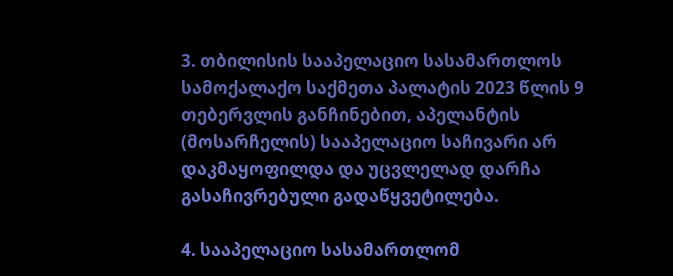3. თბილისის სააპელაციო სასამართლოს სამოქალაქო საქმეთა პალატის 2023 წლის 9 თებერვლის განჩინებით, აპელანტის (მოსარჩელის) სააპელაციო საჩივარი არ დაკმაყოფილდა და უცვლელად დარჩა გასაჩივრებული გადაწყვეტილება.

4. სააპელაციო სასამართლომ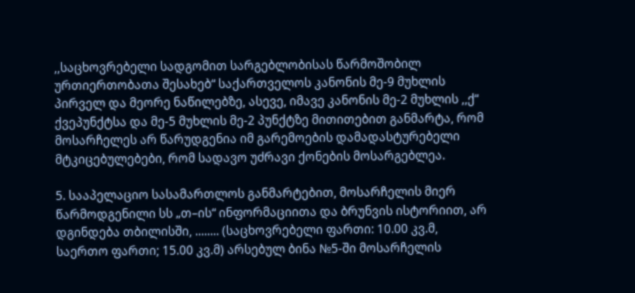,,საცხოვრებელი სადგომით სარგებლობისას წარმოშობილ ურთიერთობათა შესახებ“ საქართველოს კანონის მე-9 მუხლის პირველ და მეორე ნაწილებზე, ასევე, იმავე კანონის მე-2 მუხლის ,,ქ“ ქვეპუნქტსა და მე-5 მუხლის მე-2 პუნქტზე მითითებით განმარტა, რომ მოსარჩელეს არ წარუდგენია იმ გარემოების დამადასტურებელი მტკიცებულებები, რომ სადავო უძრავი ქონების მოსარგებლეა.

5. სააპელაციო სასამართლოს განმარტებით, მოსარჩელის მიერ წარმოდგენილი სს „თ–ის“ ინფორმაციითა და ბრუნვის ისტორიით, არ დგინდება თბილისში, ........ (საცხოვრებელი ფართი: 10.00 კვ.მ, საერთო ფართი; 15.00 კვ.მ) არსებულ ბინა №5-ში მოსარჩელის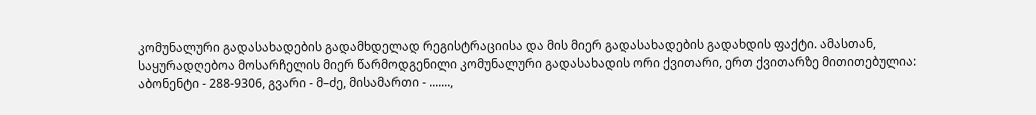კომუნალური გადასახადების გადამხდელად რეგისტრაციისა და მის მიერ გადასახადების გადახდის ფაქტი. ამასთან, საყურადღებოა მოსარჩელის მიერ წარმოდგენილი კომუნალური გადასახადის ორი ქვითარი, ერთ ქვითარზე მითითებულია: აბონენტი - 288-9306, გვარი - მ–ძე, მისამართი - .......,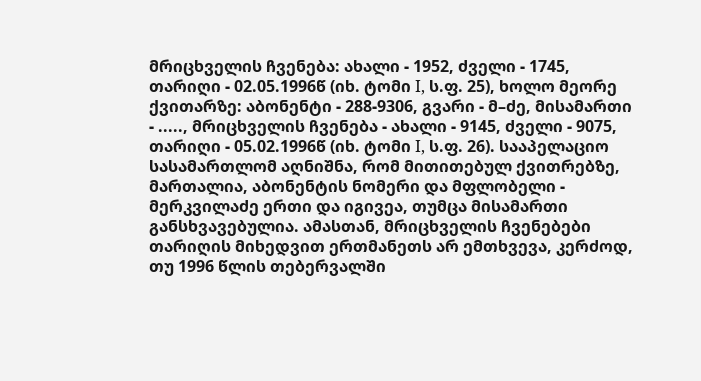მრიცხველის ჩვენება: ახალი - 1952, ძველი - 1745, თარიღი - 02.05.1996წ (იხ. ტომი I, ს.ფ. 25), ხოლო მეორე ქვითარზე: აბონენტი - 288-9306, გვარი - მ–ძე, მისამართი - ....., მრიცხველის ჩვენება - ახალი - 9145, ძველი - 9075, თარიღი - 05.02.1996წ (იხ. ტომი I, ს.ფ. 26). სააპელაციო სასამართლომ აღნიშნა, რომ მითითებულ ქვითრებზე, მართალია, აბონენტის ნომერი და მფლობელი - მერკვილაძე ერთი და იგივეა, თუმცა მისამართი განსხვავებულია. ამასთან, მრიცხველის ჩვენებები თარიღის მიხედვით ერთმანეთს არ ემთხვევა, კერძოდ, თუ 1996 წლის თებერვალში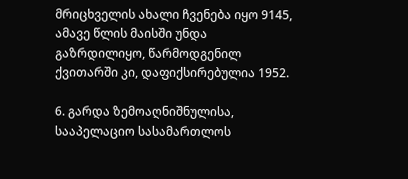მრიცხველის ახალი ჩვენება იყო 9145, ამავე წლის მაისში უნდა გაზრდილიყო, წარმოდგენილ ქვითარში კი, დაფიქსირებულია 1952.

6. გარდა ზემოაღნიშნულისა, სააპელაციო სასამართლოს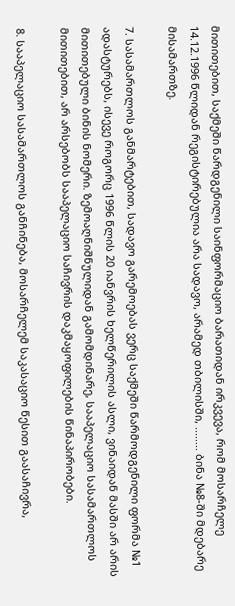მითითებით, საქმეში წარდგენილი საინფორმაციო ბარათიდან ირკვევა, რომ მოსარჩელე 14.12.1996 წლიდან რეგისტირებულია არა სადავო, არამედ თბილისში, ........ ბინა №8-ში მდებარე მისამართზე.

7. სასამართლოს განმარტებით, სადავო გარემოებას ვერც საქმეში წარმოდგენილი ფორმა №1 ადასტურებს, ისევე როგორც 1996 წლის 20 იანვრის ხელწერილის ასლი, ვინაიდან მასში არ არის მითითებული ბინის ნომერი. ზემოაღნიშნულიდან გამომდინარე, სააპელაციო სასამართლოს მითითებით, არ არსებობს სააპელაციო საჩივრის დაკმაყოფილების წინაპირობები.

8. სააპელაციო სასამართლოს განჩინება, მოსარჩელემ საკასაციო წესით გაასაჩივრა,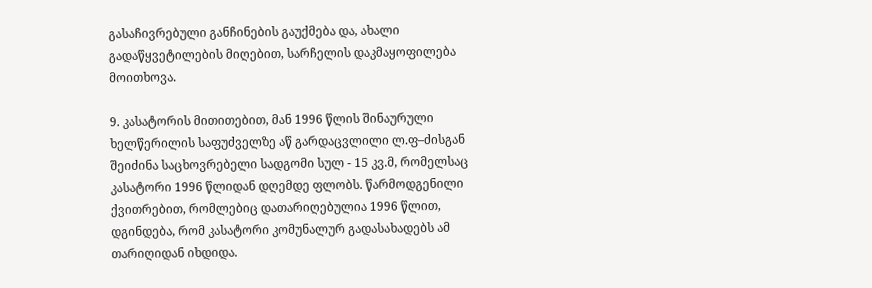გასაჩივრებული განჩინების გაუქმება და, ახალი გადაწყვეტილების მიღებით, სარჩელის დაკმაყოფილება მოითხოვა.

9. კასატორის მითითებით, მან 1996 წლის შინაურული ხელწერილის საფუძველზე აწ გარდაცვლილი ლ.ფ–ძისგან შეიძინა საცხოვრებელი სადგომი სულ - 15 კვ.მ, რომელსაც კასატორი 1996 წლიდან დღემდე ფლობს. წარმოდგენილი ქვითრებით, რომლებიც დათარიღებულია 1996 წლით, დგინდება, რომ კასატორი კომუნალურ გადასახადებს ამ თარიღიდან იხდიდა.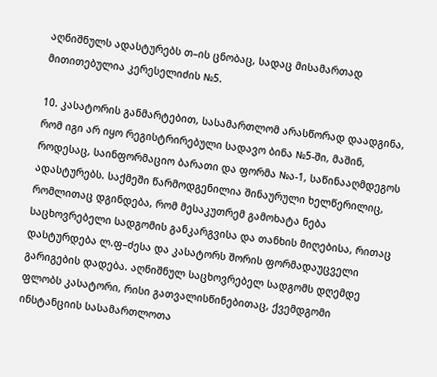აღნიშნულს ადასტურებს თ–ის ცნობაც, სადაც მისამართად მითითებულია კერესელიძის №5.

10. კასატორის განმარტებით, სასამართლომ არასწორად დაადგინა, რომ იგი არ იყო რეგისტრირებული სადავო ბინა №5-ში, მაშინ, როდესაც, საინფორმაციო ბარათი და ფორმა №ა-1, საწინააღმდეგოს ადასტურებს. საქმეში წარმოდგენილია შინაურული ხელწერილიც, რომლითაც დგინდება, რომ მესაკუთრემ გამოხატა ნება საცხოვრებელი სადგომის განკარგვისა და თანხის მიღებისა, რითაც დასტურდება ლ.ფ–ძესა და კასატორს შორის ფორმადაუცველი გარიგების დადება. აღნიშნულ საცხოვრებელ სადგომს დღემდე ფლობს კასატორი, რისი გათვალისწინებითაც, ქვემდგომი ინსტანციის სასამართლოთა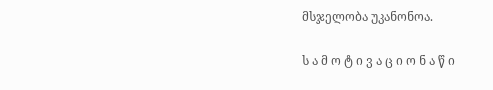მსჯელობა უკანონოა.

ს ა მ ო ტ ი ვ ა ც ი ო ნ ა წ ი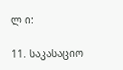ლ ი:

11. საკასაციო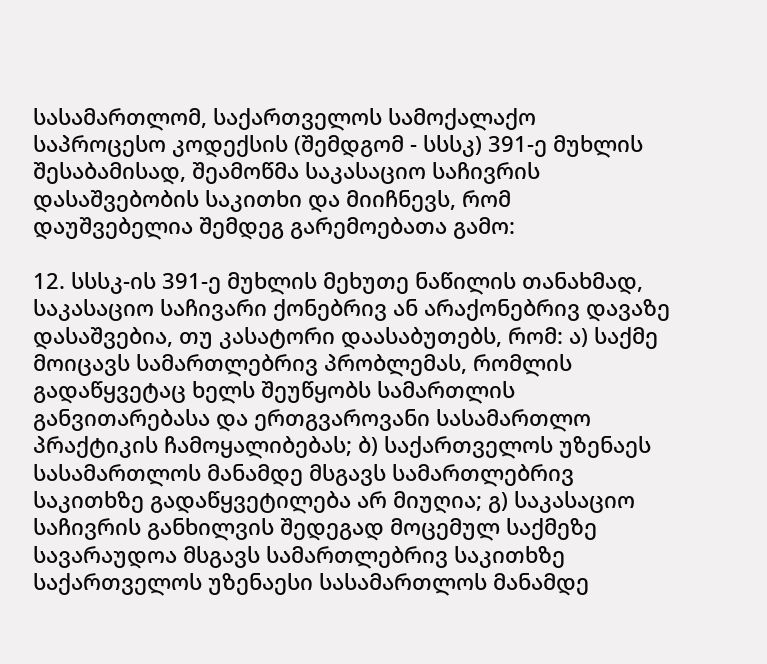სასამართლომ, საქართველოს სამოქალაქო საპროცესო კოდექსის (შემდგომ - სსსკ) 391-ე მუხლის შესაბამისად, შეამოწმა საკასაციო საჩივრის დასაშვებობის საკითხი და მიიჩნევს, რომ დაუშვებელია შემდეგ გარემოებათა გამო:

12. სსსკ-ის 391-ე მუხლის მეხუთე ნაწილის თანახმად, საკასაციო საჩივარი ქონებრივ ან არაქონებრივ დავაზე დასაშვებია, თუ კასატორი დაასაბუთებს, რომ: ა) საქმე მოიცავს სამართლებრივ პრობლემას, რომლის გადაწყვეტაც ხელს შეუწყობს სამართლის განვითარებასა და ერთგვაროვანი სასამართლო პრაქტიკის ჩამოყალიბებას; ბ) საქართველოს უზენაეს სასამართლოს მანამდე მსგავს სამართლებრივ საკითხზე გადაწყვეტილება არ მიუღია; გ) საკასაციო საჩივრის განხილვის შედეგად მოცემულ საქმეზე სავარაუდოა მსგავს სამართლებრივ საკითხზე საქართველოს უზენაესი სასამართლოს მანამდე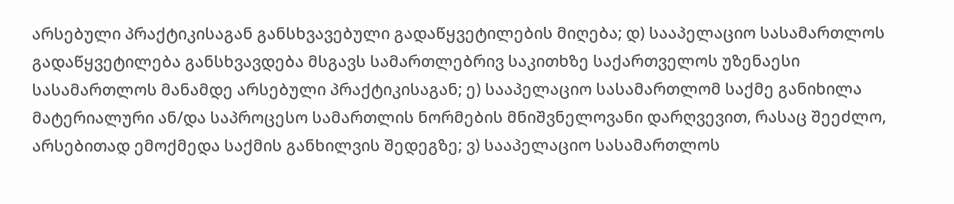არსებული პრაქტიკისაგან განსხვავებული გადაწყვეტილების მიღება; დ) სააპელაციო სასამართლოს გადაწყვეტილება განსხვავდება მსგავს სამართლებრივ საკითხზე საქართველოს უზენაესი სასამართლოს მანამდე არსებული პრაქტიკისაგან; ე) სააპელაციო სასამართლომ საქმე განიხილა მატერიალური ან/და საპროცესო სამართლის ნორმების მნიშვნელოვანი დარღვევით, რასაც შეეძლო, არსებითად ემოქმედა საქმის განხილვის შედეგზე; ვ) სააპელაციო სასამართლოს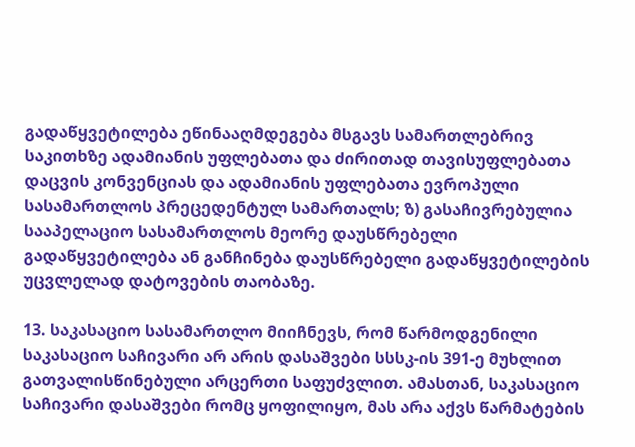გადაწყვეტილება ეწინააღმდეგება მსგავს სამართლებრივ საკითხზე ადამიანის უფლებათა და ძირითად თავისუფლებათა დაცვის კონვენციას და ადამიანის უფლებათა ევროპული სასამართლოს პრეცედენტულ სამართალს; ზ) გასაჩივრებულია სააპელაციო სასამართლოს მეორე დაუსწრებელი გადაწყვეტილება ან განჩინება დაუსწრებელი გადაწყვეტილების უცვლელად დატოვების თაობაზე.

13. საკასაციო სასამართლო მიიჩნევს, რომ წარმოდგენილი საკასაციო საჩივარი არ არის დასაშვები სსსკ-ის 391-ე მუხლით გათვალისწინებული არცერთი საფუძვლით. ამასთან, საკასაციო საჩივარი დასაშვები რომც ყოფილიყო, მას არა აქვს წარმატების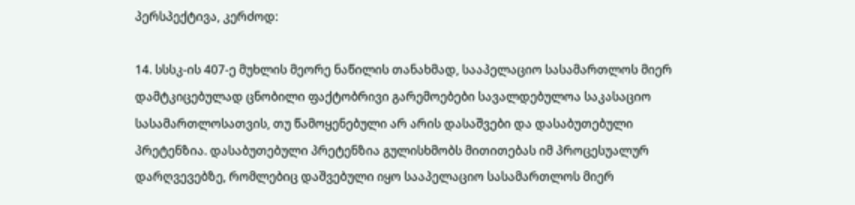პერსპექტივა, კერძოდ:

14. სსსკ-ის 407-ე მუხლის მეორე ნაწილის თანახმად, სააპელაციო სასამართლოს მიერ დამტკიცებულად ცნობილი ფაქტობრივი გარემოებები სავალდებულოა საკასაციო სასამართლოსათვის, თუ წამოყენებული არ არის დასაშვები და დასაბუთებული პრეტენზია. დასაბუთებული პრეტენზია გულისხმობს მითითებას იმ პროცესუალურ დარღვევებზე, რომლებიც დაშვებული იყო სააპელაციო სასამართლოს მიერ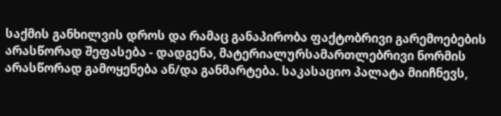საქმის განხილვის დროს და რამაც განაპირობა ფაქტობრივი გარემოებების არასწორად შეფასება - დადგენა, მატერიალურსამართლებრივი ნორმის არასწორად გამოყენება ან/და განმარტება. საკასაციო პალატა მიიჩნევს,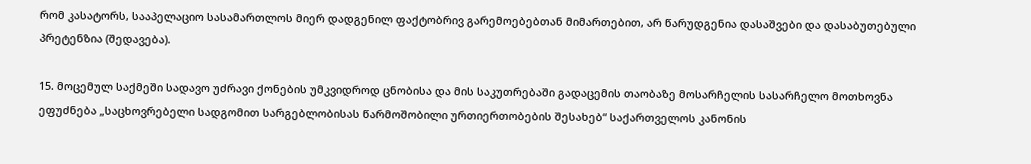რომ კასატორს, სააპელაციო სასამართლოს მიერ დადგენილ ფაქტობრივ გარემოებებთან მიმართებით, არ წარუდგენია დასაშვები და დასაბუთებული პრეტენზია (შედავება).

15. მოცემულ საქმეში სადავო უძრავი ქონების უმკვიდროდ ცნობისა და მის საკუთრებაში გადაცემის თაობაზე მოსარჩელის სასარჩელო მოთხოვნა ეფუძნება „საცხოვრებელი სადგომით სარგებლობისას წარმოშობილი ურთიერთობების შესახებ“ საქართველოს კანონის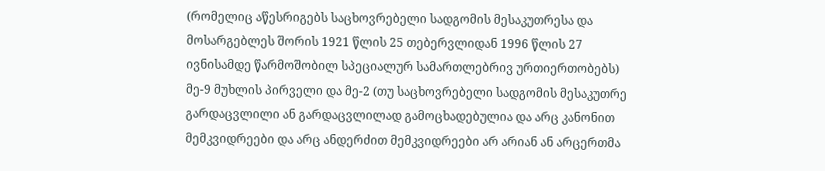(რომელიც აწესრიგებს საცხოვრებელი სადგომის მესაკუთრესა და მოსარგებლეს შორის 1921 წლის 25 თებერვლიდან 1996 წლის 27 ივნისამდე წარმოშობილ სპეციალურ სამართლებრივ ურთიერთობებს) მე-9 მუხლის პირველი და მე-2 (თუ საცხოვრებელი სადგომის მესაკუთრე გარდაცვლილი ან გარდაცვლილად გამოცხადებულია და არც კანონით მემკვიდრეები და არც ანდერძით მემკვიდრეები არ არიან ან არცერთმა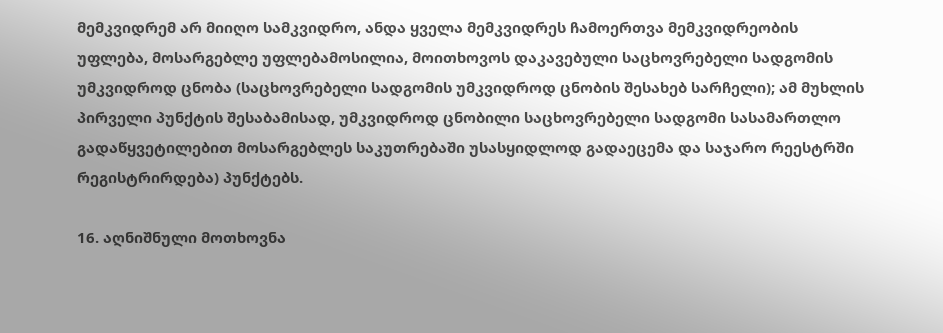მემკვიდრემ არ მიიღო სამკვიდრო, ანდა ყველა მემკვიდრეს ჩამოერთვა მემკვიდრეობის უფლება, მოსარგებლე უფლებამოსილია, მოითხოვოს დაკავებული საცხოვრებელი სადგომის უმკვიდროდ ცნობა (საცხოვრებელი სადგომის უმკვიდროდ ცნობის შესახებ სარჩელი); ამ მუხლის პირველი პუნქტის შესაბამისად, უმკვიდროდ ცნობილი საცხოვრებელი სადგომი სასამართლო გადაწყვეტილებით მოსარგებლეს საკუთრებაში უსასყიდლოდ გადაეცემა და საჯარო რეესტრში რეგისტრირდება) პუნქტებს.

16. აღნიშნული მოთხოვნა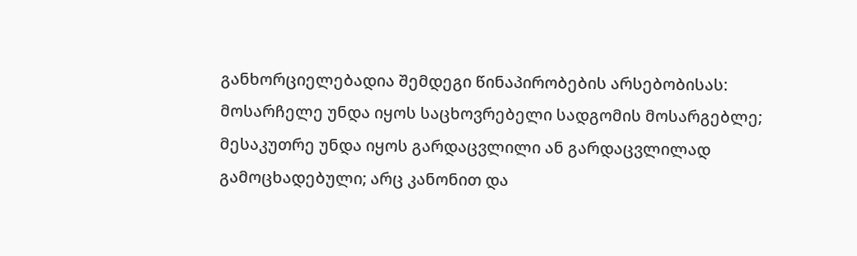განხორციელებადია შემდეგი წინაპირობების არსებობისას: მოსარჩელე უნდა იყოს საცხოვრებელი სადგომის მოსარგებლე; მესაკუთრე უნდა იყოს გარდაცვლილი ან გარდაცვლილად გამოცხადებული; არც კანონით და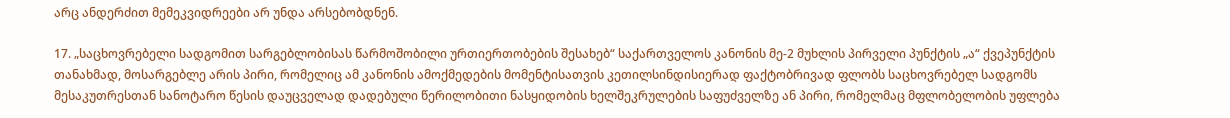არც ანდერძით მემეკვიდრეები არ უნდა არსებობდნენ.

17. „საცხოვრებელი სადგომით სარგებლობისას წარმოშობილი ურთიერთობების შესახებ“ საქართველოს კანონის მე-2 მუხლის პირველი პუნქტის „ა“ ქვეპუნქტის თანახმად, მოსარგებლე არის პირი, რომელიც ამ კანონის ამოქმედების მომენტისათვის კეთილსინდისიერად ფაქტობრივად ფლობს საცხოვრებელ სადგომს მესაკუთრესთან სანოტარო წესის დაუცველად დადებული წერილობითი ნასყიდობის ხელშეკრულების საფუძველზე ან პირი, რომელმაც მფლობელობის უფლება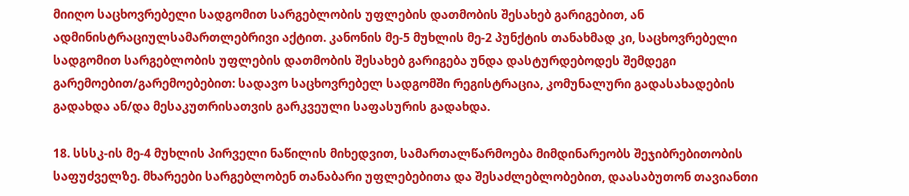მიიღო საცხოვრებელი სადგომით სარგებლობის უფლების დათმობის შესახებ გარიგებით, ან ადმინისტრაციულსამართლებრივი აქტით. კანონის მე-5 მუხლის მე-2 პუნქტის თანახმად კი, საცხოვრებელი სადგომით სარგებლობის უფლების დათმობის შესახებ გარიგება უნდა დასტურდებოდეს შემდეგი გარემოებით/გარემოებებით: სადავო საცხოვრებელ სადგომში რეგისტრაცია, კომუნალური გადასახადების გადახდა ან/და მესაკუთრისათვის გარკვეული საფასურის გადახდა.

18. სსსკ-ის მე-4 მუხლის პირველი ნაწილის მიხედვით, სამართალწარმოება მიმდინარეობს შეჯიბრებითობის საფუძველზე. მხარეები სარგებლობენ თანაბარი უფლებებითა და შესაძლებლობებით, დაასაბუთონ თავიანთი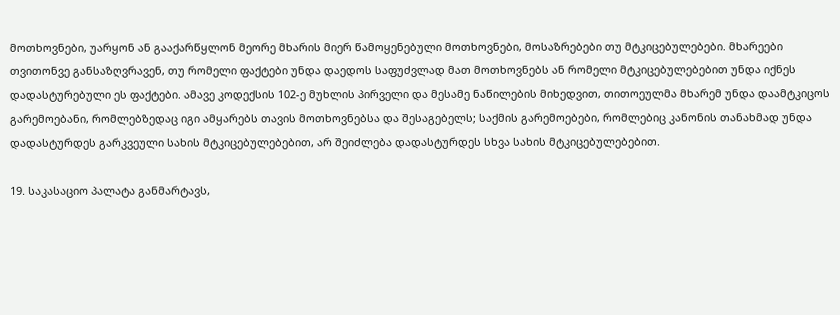მოთხოვნები, უარყონ ან გააქარწყლონ მეორე მხარის მიერ წამოყენებული მოთხოვნები, მოსაზრებები თუ მტკიცებულებები. მხარეები თვითონვე განსაზღვრავენ, თუ რომელი ფაქტები უნდა დაედოს საფუძვლად მათ მოთხოვნებს ან რომელი მტკიცებულებებით უნდა იქნეს დადასტურებული ეს ფაქტები. ამავე კოდექსის 102-ე მუხლის პირველი და მესამე ნაწილების მიხედვით, თითოეულმა მხარემ უნდა დაამტკიცოს გარემოებანი, რომლებზედაც იგი ამყარებს თავის მოთხოვნებსა და შესაგებელს; საქმის გარემოებები, რომლებიც კანონის თანახმად უნდა დადასტურდეს გარკვეული სახის მტკიცებულებებით, არ შეიძლება დადასტურდეს სხვა სახის მტკიცებულებებით.

19. საკასაციო პალატა განმარტავს,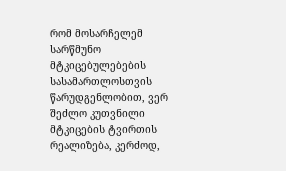რომ მოსარჩელემ სარწმუნო მტკიცებულებების სასამართლოსთვის წარუდგენლობით, ვერ შეძლო კუთვნილი მტკიცების ტვირთის რეალიზება, კერძოდ,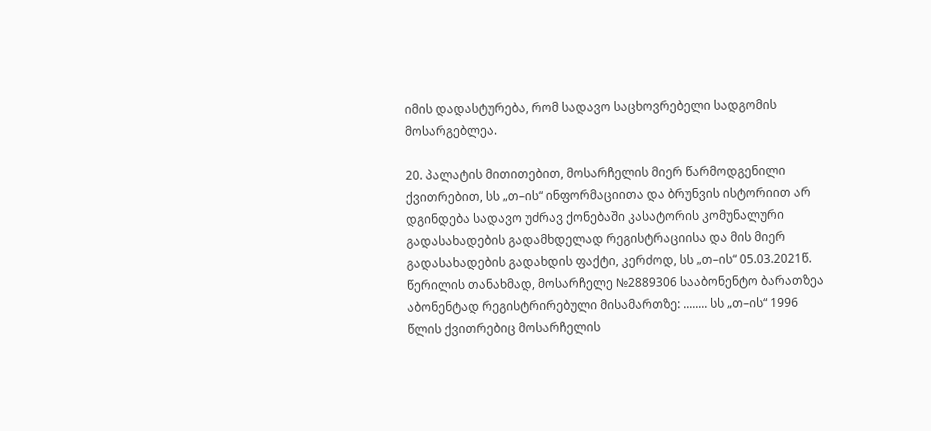იმის დადასტურება, რომ სადავო საცხოვრებელი სადგომის მოსარგებლეა.

20. პალატის მითითებით, მოსარჩელის მიერ წარმოდგენილი ქვითრებით, სს „თ–ის“ ინფორმაციითა და ბრუნვის ისტორიით არ დგინდება სადავო უძრავ ქონებაში კასატორის კომუნალური გადასახადების გადამხდელად რეგისტრაციისა და მის მიერ გადასახადების გადახდის ფაქტი, კერძოდ, სს „თ–ის“ 05.03.2021წ. წერილის თანახმად, მოსარჩელე №2889306 სააბონენტო ბარათზეა აბონენტად რეგისტრირებული მისამართზე: ........ სს „თ–ის“ 1996 წლის ქვითრებიც მოსარჩელის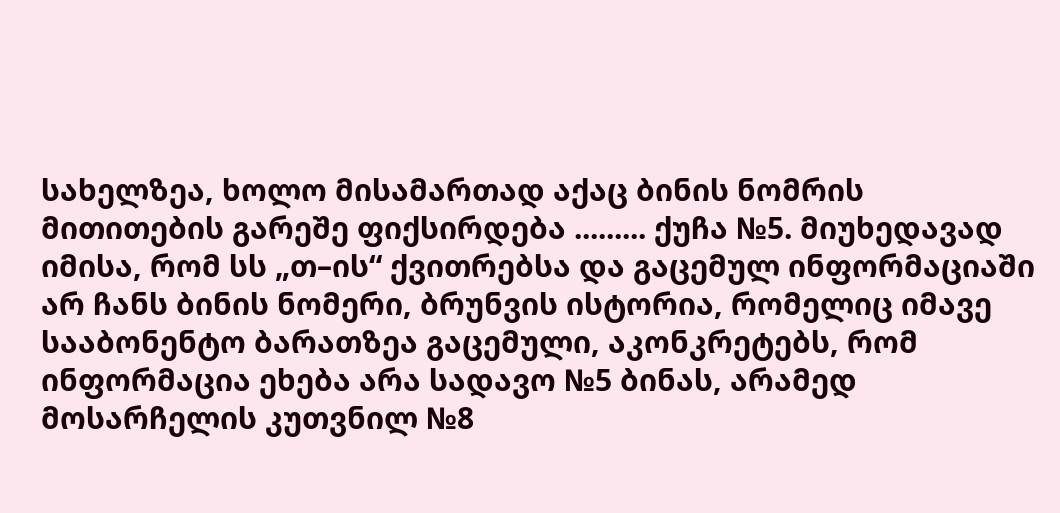სახელზეა, ხოლო მისამართად აქაც ბინის ნომრის მითითების გარეშე ფიქსირდება ......... ქუჩა №5. მიუხედავად იმისა, რომ სს „თ–ის“ ქვითრებსა და გაცემულ ინფორმაციაში არ ჩანს ბინის ნომერი, ბრუნვის ისტორია, რომელიც იმავე სააბონენტო ბარათზეა გაცემული, აკონკრეტებს, რომ ინფორმაცია ეხება არა სადავო №5 ბინას, არამედ მოსარჩელის კუთვნილ №8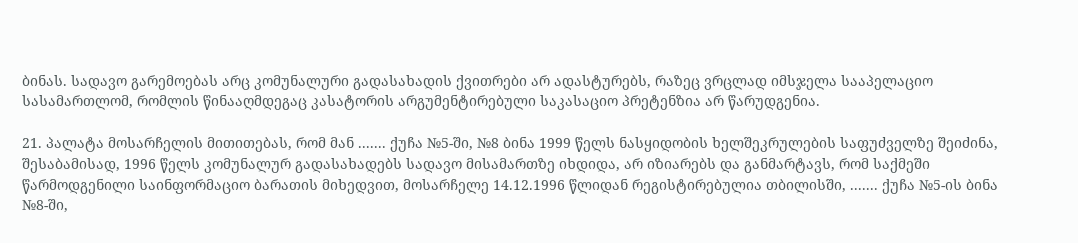ბინას. სადავო გარემოებას არც კომუნალური გადასახადის ქვითრები არ ადასტურებს, რაზეც ვრცლად იმსჯელა სააპელაციო სასამართლომ, რომლის წინააღმდეგაც კასატორის არგუმენტირებული საკასაციო პრეტენზია არ წარუდგენია.

21. პალატა მოსარჩელის მითითებას, რომ მან ....... ქუჩა №5-ში, №8 ბინა 1999 წელს ნასყიდობის ხელშეკრულების საფუძველზე შეიძინა, შესაბამისად, 1996 წელს კომუნალურ გადასახადებს სადავო მისამართზე იხდიდა, არ იზიარებს და განმარტავს, რომ საქმეში წარმოდგენილი საინფორმაციო ბარათის მიხედვით, მოსარჩელე 14.12.1996 წლიდან რეგისტირებულია თბილისში, ....... ქუჩა №5-ის ბინა №8-ში,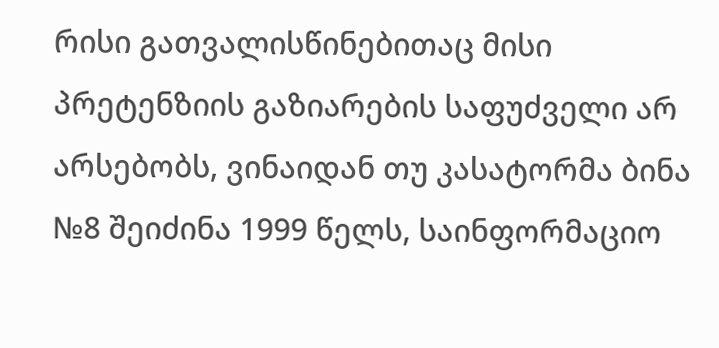რისი გათვალისწინებითაც მისი პრეტენზიის გაზიარების საფუძველი არ არსებობს, ვინაიდან თუ კასატორმა ბინა №8 შეიძინა 1999 წელს, საინფორმაციო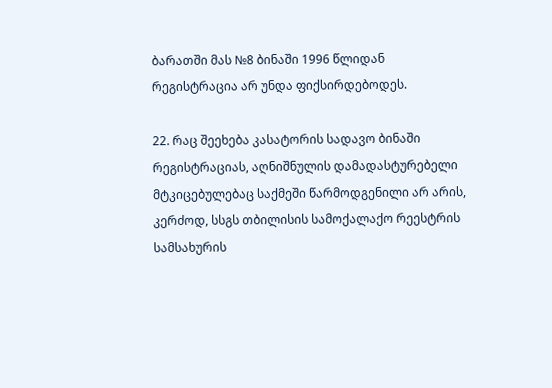ბარათში მას №8 ბინაში 1996 წლიდან რეგისტრაცია არ უნდა ფიქსირდებოდეს.

22. რაც შეეხება კასატორის სადავო ბინაში რეგისტრაციას, აღნიშნულის დამადასტურებელი მტკიცებულებაც საქმეში წარმოდგენილი არ არის, კერძოდ, სსგს თბილისის სამოქალაქო რეესტრის სამსახურის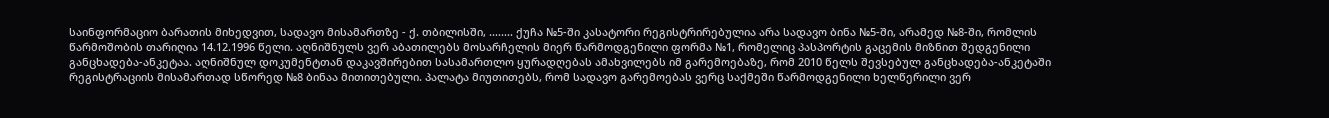საინფორმაციო ბარათის მიხედვით, სადავო მისამართზე - ქ. თბილისში, ........ ქუჩა №5-ში კასატორი რეგისტრირებულია არა სადავო ბინა №5-ში, არამედ №8-ში, რომლის წარმოშობის თარიღია 14.12.1996 წელი. აღნიშნულს ვერ აბათილებს მოსარჩელის მიერ წარმოდგენილი ფორმა №1, რომელიც პასპორტის გაცემის მიზნით შედგენილი განცხადება-ანკეტაა. აღნიშნულ დოკუმენტთან დაკავშირებით სასამართლო ყურადღებას ამახვილებს იმ გარემოებაზე, რომ 2010 წელს შევსებულ განცხადება-ანკეტაში რეგისტრაციის მისამართად სწორედ №8 ბინაა მითითებული. პალატა მიუთითებს, რომ სადავო გარემოებას ვერც საქმეში წარმოდგენილი ხელწერილი ვერ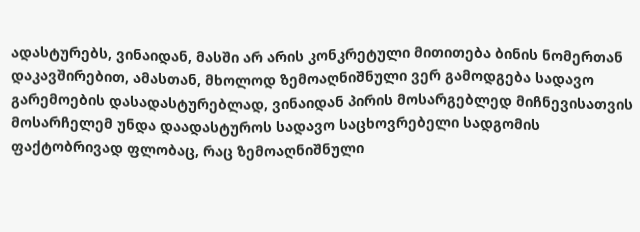ადასტურებს, ვინაიდან, მასში არ არის კონკრეტული მითითება ბინის ნომერთან დაკავშირებით, ამასთან, მხოლოდ ზემოაღნიშნული ვერ გამოდგება სადავო გარემოების დასადასტურებლად, ვინაიდან პირის მოსარგებლედ მიჩნევისათვის მოსარჩელემ უნდა დაადასტუროს სადავო საცხოვრებელი სადგომის ფაქტობრივად ფლობაც, რაც ზემოაღნიშნული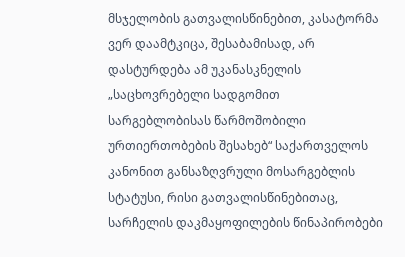მსჯელობის გათვალისწინებით, კასატორმა ვერ დაამტკიცა, შესაბამისად, არ დასტურდება ამ უკანასკნელის „საცხოვრებელი სადგომით სარგებლობისას წარმოშობილი ურთიერთობების შესახებ“ საქართველოს კანონით განსაზღვრული მოსარგებლის სტატუსი, რისი გათვალისწინებითაც, სარჩელის დაკმაყოფილების წინაპირობები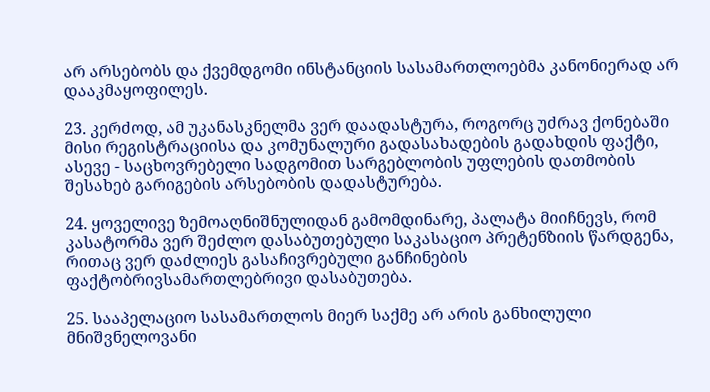არ არსებობს და ქვემდგომი ინსტანციის სასამართლოებმა კანონიერად არ დააკმაყოფილეს.

23. კერძოდ, ამ უკანასკნელმა ვერ დაადასტურა, როგორც უძრავ ქონებაში მისი რეგისტრაციისა და კომუნალური გადასახადების გადახდის ფაქტი, ასევე - საცხოვრებელი სადგომით სარგებლობის უფლების დათმობის შესახებ გარიგების არსებობის დადასტურება.

24. ყოველივე ზემოაღნიშნულიდან გამომდინარე, პალატა მიიჩნევს, რომ კასატორმა ვერ შეძლო დასაბუთებული საკასაციო პრეტენზიის წარდგენა, რითაც ვერ დაძლიეს გასაჩივრებული განჩინების ფაქტობრივსამართლებრივი დასაბუთება.

25. სააპელაციო სასამართლოს მიერ საქმე არ არის განხილული მნიშვნელოვანი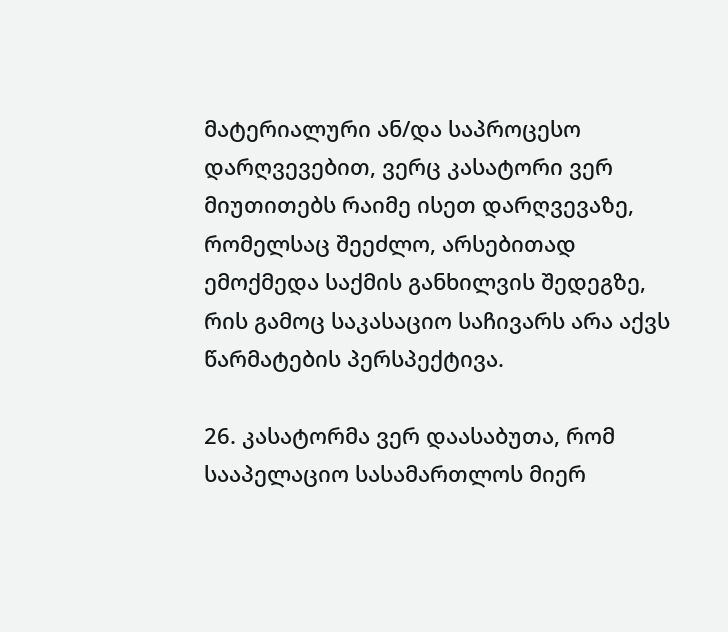მატერიალური ან/და საპროცესო დარღვევებით, ვერც კასატორი ვერ მიუთითებს რაიმე ისეთ დარღვევაზე, რომელსაც შეეძლო, არსებითად ემოქმედა საქმის განხილვის შედეგზე, რის გამოც საკასაციო საჩივარს არა აქვს წარმატების პერსპექტივა.

26. კასატორმა ვერ დაასაბუთა, რომ სააპელაციო სასამართლოს მიერ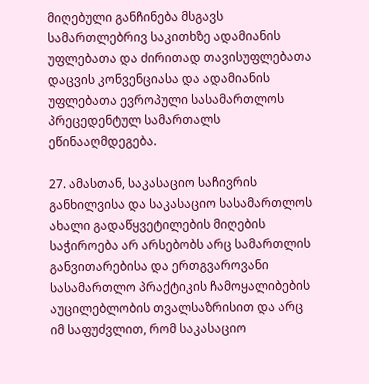მიღებული განჩინება მსგავს სამართლებრივ საკითხზე ადამიანის უფლებათა და ძირითად თავისუფლებათა დაცვის კონვენციასა და ადამიანის უფლებათა ევროპული სასამართლოს პრეცედენტულ სამართალს ეწინააღმდეგება.

27. ამასთან, საკასაციო საჩივრის განხილვისა და საკასაციო სასამართლოს ახალი გადაწყვეტილების მიღების საჭიროება არ არსებობს არც სამართლის განვითარებისა და ერთგვაროვანი სასამართლო პრაქტიკის ჩამოყალიბების აუცილებლობის თვალსაზრისით და არც იმ საფუძვლით, რომ საკასაციო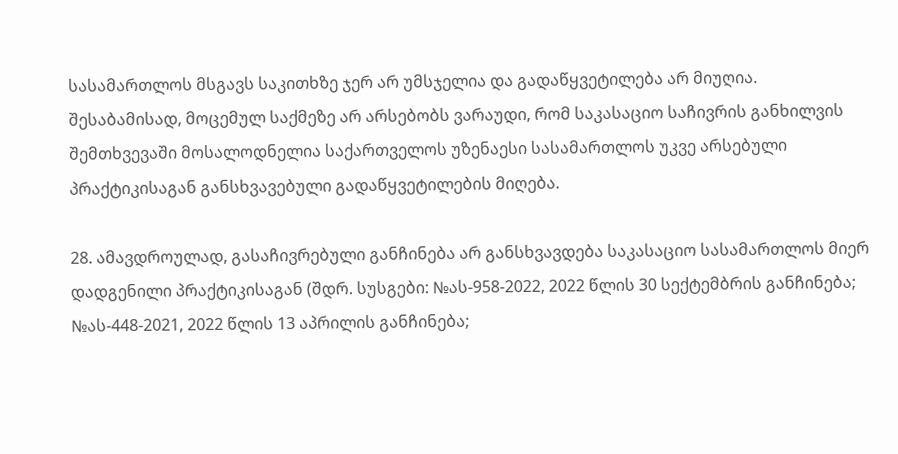სასამართლოს მსგავს საკითხზე ჯერ არ უმსჯელია და გადაწყვეტილება არ მიუღია. შესაბამისად, მოცემულ საქმეზე არ არსებობს ვარაუდი, რომ საკასაციო საჩივრის განხილვის შემთხვევაში მოსალოდნელია საქართველოს უზენაესი სასამართლოს უკვე არსებული პრაქტიკისაგან განსხვავებული გადაწყვეტილების მიღება.

28. ამავდროულად, გასაჩივრებული განჩინება არ განსხვავდება საკასაციო სასამართლოს მიერ დადგენილი პრაქტიკისაგან (შდრ. სუსგები: №ას-958-2022, 2022 წლის 30 სექტემბრის განჩინება; №ას-448-2021, 2022 წლის 13 აპრილის განჩინება;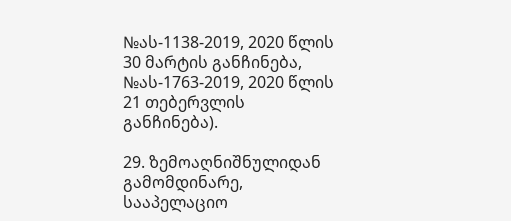№ას-1138-2019, 2020 წლის 30 მარტის განჩინება, №ას-1763-2019, 2020 წლის 21 თებერვლის განჩინება).

29. ზემოაღნიშნულიდან გამომდინარე, სააპელაციო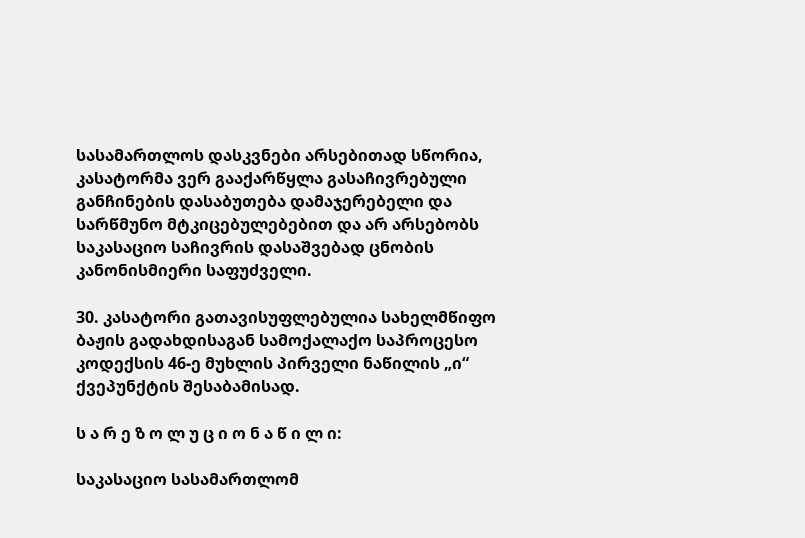სასამართლოს დასკვნები არსებითად სწორია, კასატორმა ვერ გააქარწყლა გასაჩივრებული განჩინების დასაბუთება დამაჯერებელი და სარწმუნო მტკიცებულებებით და არ არსებობს საკასაციო საჩივრის დასაშვებად ცნობის კანონისმიერი საფუძველი.

30. კასატორი გათავისუფლებულია სახელმწიფო ბაჟის გადახდისაგან სამოქალაქო საპროცესო კოდექსის 46-ე მუხლის პირველი ნაწილის „ი“ ქვეპუნქტის შესაბამისად.

ს ა რ ე ზ ო ლ უ ც ი ო ნ ა წ ი ლ ი:

საკასაციო სასამართლომ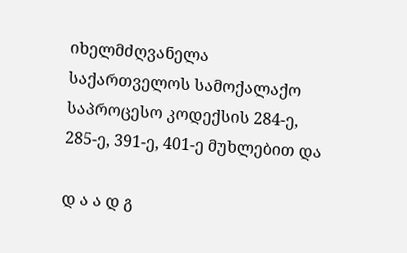იხელმძღვანელა საქართველოს სამოქალაქო საპროცესო კოდექსის 284-ე, 285-ე, 391-ე, 401-ე მუხლებით და

დ ა ა დ გ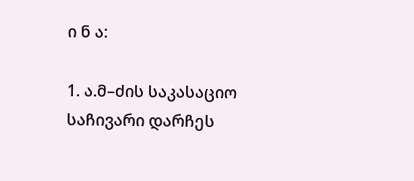ი ნ ა:

1. ა.მ–ძის საკასაციო საჩივარი დარჩეს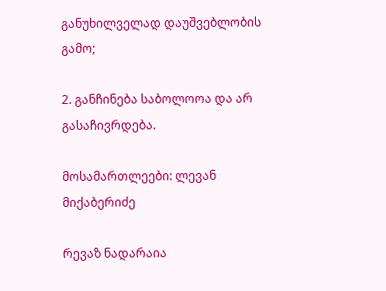განუხილველად დაუშვებლობის გამო;

2. განჩინება საბოლოოა და არ გასაჩივრდება.

მოსამართლეები: ლევან მიქაბერიძე

რევაზ ნადარაია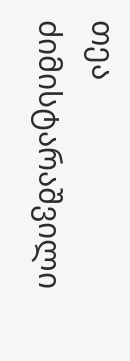თეა ძიმისტარაშვილი